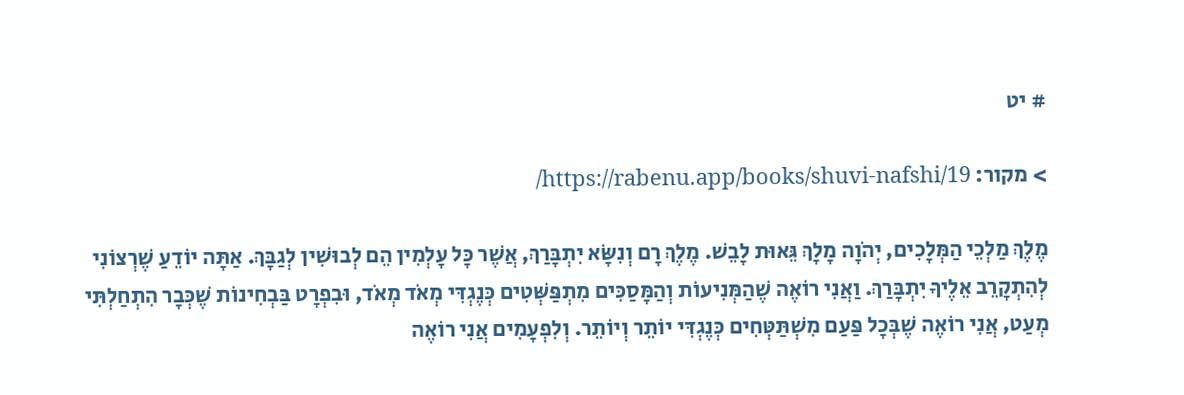# יט

> מקור: https://rabenu.app/books/shuvi-nafshi/19/

מֶלֶךְ מַלְכֵי הַמְּלָכִים, יְהֹוָה מָלָךְ גֵּאוּת לָבֵשׁ. מֶלֶךְ רָם וְנִשָּׂא יִתְבָּרַךְ, אֲשֶׁר כָּל עָלְמִין הֵם לְבוּשִׁין לְגַבָּךְ. אַתָּה יוֹדֵעַ שֶׁרְצוֹנִי לְהִתְקָרֵב אֵלֶיךָ יִתְבָּרַךְ. וַאֲנִי רוֹאֶה שֶׁהַמְּנִיעוֹת וְהַמָּסַכִּים מִתְפַּשְּׁטִים כְּנֶגְדִּי מְאֹד מְאֹד, וּבִפְרָט בַּבְחִינוֹת שֶׁכְּבָר הִתְחַלְתִּי מְעַט, אֲנִי רוֹאֶה שֶׁבְּכָל פַּעַם מִשְׁתַּטְּחִים כְּנֶגְדִּי יוֹתֵר וְיוֹתֵר. וְלִפְעָמִים אֲנִי רוֹאֶה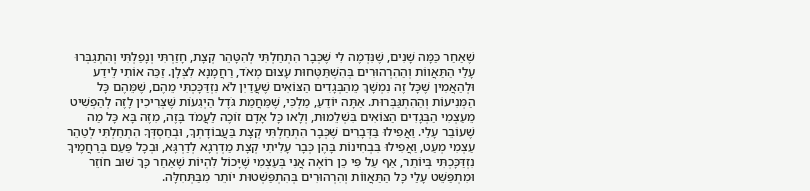שֶׁאַחַר כַּמָּה שָׁנִים, שֶׁנִּדְמֶה לִי שֶׁכְּבָר הִתְחַלְתִּי לְהִטָּהֵר קְצָת, חָזַרְתִּי וְנָפַלְתִּי וְהִתְגַבְּרוּ עָלַי הַתַּאֲווֹת וְהַהִרְהוּרִים בְּהִשְׁתַּטְּחוּת עָצוּם מְאֹד, רַחֲמָנָא לִצְּלָן. זַכֵּה אוֹתִי לֵידַע וּלְהַאֲמִין שֶׁכָּל זֶה נִמְשָׁךְ מֵהַבְּגָדִים הַצּוֹאִים שֶׁעֲדַיִן לֹא נִזְדַּכָּכְתִּי מֵהֶם, שֶׁמֵּהֶם כָּל הַמְּנִיעוֹת וְהַהִתְגַּבְּרוּת. אַתָּה יוֹדֵעַ, מַלְכִּי, שֶׁמֵּחֲמַת גֹּדֶל הַיְגִעוֹת שֶּׁצְּרִיכִין לָזֶה לְהַפְשִׁיט מֵעַצְמִי הַבְּגָדִים הַצּוֹאִים בִּשְׁלֵמוּת, וְלָאו כָּל אָדָם זוֹכֶה לַעֲמֹד בָּזֶה, מִזֶּה בָּא כָּל מַה שֶׁעוֹבֵר עָלַי. וַאֲפִילוּ בַּדְּבָרִים שֶׁכְּבָר הִתְחַלְתִּי קְצָת בַּעֲבוֹדָתְךָ, וּבְחַסְדְּךָ הִתְחַלְתִּי לְטַהֵר עַצְמִי מְעַט, וַאֲפִילוּ בִּבְחִינוֹת בָּהֶן כְּבָר עָלִיתִי קְצָת מַדְרְגָא לְדַרְגָּא, וּבְכָל פַּעַם בְּרַחֲמֶיךָ נִזְדַּכָּכְתִּי בְּיוֹתֵר, אַף עַל פִּי כֵן רוֹאֶה אֲנִי בְּעַצְמִי שֶׁיָּכוֹל לִהְיוֹת שֶׁאַחַר כָּךְ שׁוּב חוֹזֵר וּמִתְפַּשֵּׁט עָלַי כָּל הַתַּאֲווֹת וְהִרְהוּרִים בְּהִתְפַּשְׁטוּת יוֹתֵר מִבַּתְּחִלָּה.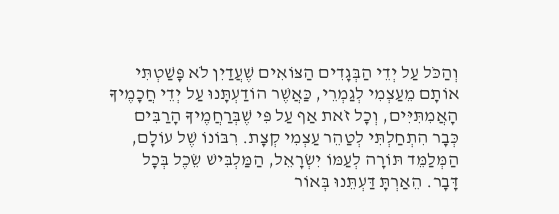וְהַכֹּל עַל יְדֵי הַבְּגָדִים הַצּוֹאִים שֶׁעֲדַיִן לֹא פָּשַׁטְתִּי אוֹתָם מֵעַצְמִי לְגַמְרֵי, כַּאֲשֶׁר הוֹדַעְתָּנוּ עַל יְדֵי חֲכָמֶיךָ הָאֲמִתִּיִּים, וְכָל זֹאת אַף עַל פִּי שֶׁבְּרַחֲמֶיךָ הָרַבִּים כְּבָר הִתְחַלְתִּי לְטַהֵר עַצְמִי קְצָת. רִבּוֹנוֹ שֶׁל עוֹלָם, הַמְּלַמֵּד תּוֹרָה לְעַמּוֹ יִשְׂרָאֵל, הַמַּלְבִּישׁ שֵׂכֶל בְּכָל דָּבָר. הֵאַרְתָּ דַּעְתֵּנוּ בְּאוֹר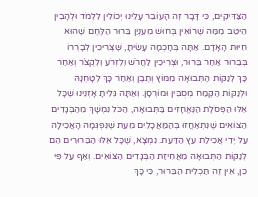הַצַּדִּיקִים, כִּי דָּבָר זֶה הָעוֹבֵר עָלֵינוּ יְכוֹלִין לִלְמֹד וּלְהָבִין הֵיטֵב מִמַּה שֶׁרוֹאִין בְּחוּשׁ מֵעִנְיַן בֵּרוּר הַלֶּחֶם שֶׁהוּא חִיּוּת הָאָדָם. אַתָּה בְּחָכְמָה עָשִׂיתָ, שֶּׁצְּרִיכִין לְבָרְרוֹ בְּבֵרוּר אַחַר בֵּרוּר, וּצְרִיכִין לַחֲרֹשׁ וְלִזְרֹעַ וְלִקְצֹר וְאַחַר כָּךְ לְנַקּוֹת הַתְּבוּאָה מִמּוֹץ וְתֶבֶן וְאַחַר כָּךְ לְטָחְנָהּ וּלְנַקּוֹת הַקֶּמַח מְסֻבִּין וּמוֹרְסָן. וְאַתָּה גִּלִיתָ אָזְנֵינוּ שֶׁכָּל אֵלּוּ הַפְּסֹלֶת הַנֶּאֱחָזִים בַּתְּבוּאָה, הַכֹּל נִמְשָׁךְ מֵהַבְּגָדִים הַצּוֹאִים שֶׁנִּתְאַחֲזוּ בְּהַמַּאֲכָלִים מֵעֵת שֶׁנִּפְגְּמָה הָאֲכִילָה עַל יְדֵי אֲכִילַת עֵץ הַדַּעַת. נִמְצָא, שֶׁכָּל אֵלּוּ הַבֵּרוּרִים הֵם לְנַקּוֹת הַתְּבוּאָה מֵאֲחִיזַת הַבְּגָדִים הַצּוֹאִים. וְאַף עַל פִּי כֵן, אֵין זֶה תַּכְלִית הַבֵּרוּר, כִּי כָּךְ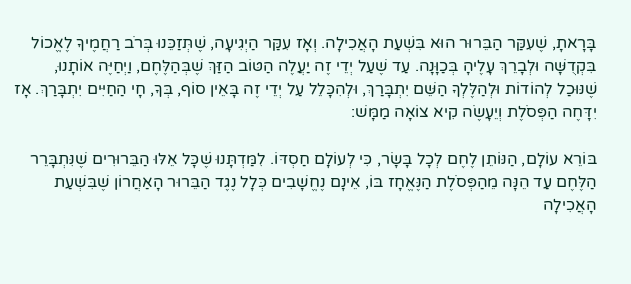בָּרָאתָ, שֶׁעִקַּר הַבֵּרוּר הוּא בִּשְׁעַת הָאֲכִילָה. וְאָז עִקַּר הַיְגִיעָה, שֶׁתְּזַכֵּנוּ בְּרֹב רַחֲמֶיךָ לֶאֱכוֹל בִּקְדֻשָּׁה וּלְבָרֵךְ עָלֶיהָ בְּכַוָּנָה. עַד שֶׁעַל יְדֵי זֶה יַעֲלֶה הַטּוֹב הַזַּךְ שֶׁבְּהַלֶּחֶם, וַיְחַיֶּה אוֹתָנוּ, שֶׁנּוּכַל לְהוֹדוֹת וּלְהַלֶּלְךָ הַשֵּׁם יִתְבָּרַךְ, וּלְהִכָּלֵל עַל יְדֵי זֶה בָּאֵין סוֹף, בְּךָ, חָי הַחַיִּים יִתְבָּרַךְ. אָז יִדָּחֶה הַפְּסֹלֶת וְיֵעָשֶׂה קִיא צוֹאָה מַמָּשׁ:

בּוֹרֵא עוֹלָם, הַנּוֹתֵן לֶחֶם לְכָל בָּשָׂר, כִּי לְעוֹלָם חַסְדּוֹ. לִמַּדְתָּנוּ שֶׁכָּל אֵלּוּ הַבֵּרוּרִים שֶׁנִּתְבָּרֵר הַלֶּחֶם עַד הֵנָּה מֵהַפְּסֹלֶת הַנֶּאֱחָז בּוֹ, אֵינָם נֶחֱשָׁבִים כְּלָל נֶגֶד הַבֵּרוּר הָאַחֲרוֹן שֶׁבִּשְׁעַת הָאֲכִילָה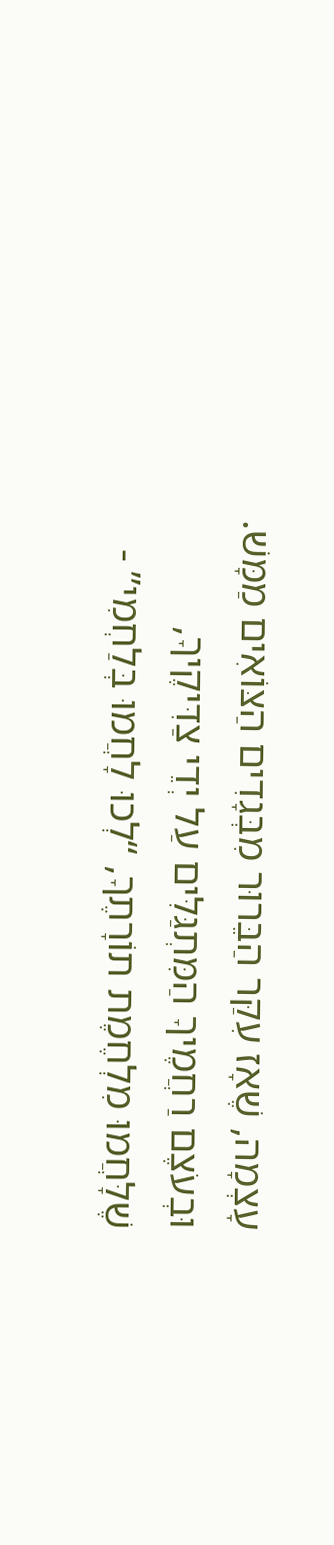עָצְמָה, שֶׁאָז עִקַּר הַבֵּרוּר מִבְּגָדִים הַצּוֹאִים מַמָּשׁ. וּבְעֹצֶם רַחֲמֶיךָ הַמִּתְגַּלִּים עַל יְדֵי צַדִּיקֶיךָ, שֶׁלָּחֲמוּ מִלְחֶמֶת תוֹרָתֶךָ, “לְכוּ לָחֲמוּ בְּלַחְמִי” -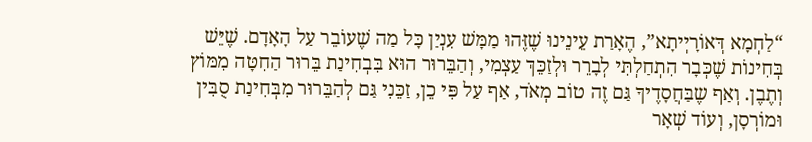“לַחְמָא דְּאוֹרָיְיתָא”, הֶאָרַת עֵינֵינוּ שֶׁזֶּהוּ מַמָּשׁ עִנְיַן כָּל מַה שֶׁעוֹבֵר עַל הָאָדָם. שֶׁיֵּשׁ בְּחִינוֹת שֶׁכְּבָר הִתְחַלְתִּי לְבָרֵר וּלְזַכֵּךְ עַצְמִי, וְהַבֵּרוּר הוּא בִּבְחִינַת בֵּרוּר הַחִטָּה מִמּוֹץ וְתֶבֶן. וְאַף שֶבַּחֲסָדֶיךָ גַּם זֶה טוֹב מְאֹד, אַף עַל פִּי כֵן, זַכֵּנִי גַּם לְהַבֵּרוּר מִבְּחִינַת סֻבִּין וּמוֹרְסָן, וְעוֹד שְׁאָר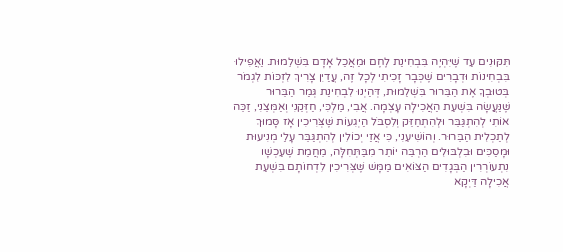תִּקּוּנִים עַד שֶׁיִּהְיֶה בִּבְחִינַת לֶחֶם וּמַאֲכַל אָדָם בִּשְׁלֵמוּת. וַאֲפִילוּ בִּבְחִינוֹת וּדְבָרִים שֶׁכְּבָר זָכִיתִי לְכָל זֶה, עֲדַיִן צָרִיךְ לִזְכּוֹת לִגְמֹר בְּטוּבְךָ אֶת הַבֵּרוּר בִּשְׁלֵמוּת, דְּהַיְנוּ לִבְחִינַת גְּמַר הַבֵּרוּר שֶּׁנַּעֲשָׂה בִּשְׁעַת הַאֲכִילָה עָצְמָה. אֲבִי, מַלְכִּי, חַזְּקֵנִי וְאַמְּצֵנִי, זַכֵּה אוֹתִי לְהִתְגַּבֵּר וּלְהִתְחַזֵּק וְלִסְבֹּל הַיְגִעוֹת שֶּׁצְּרִיכִין אָז סָּמוּךְ לְתַכְלִית הַבֵּרוּר. וְהוֹשִׁיעֵנִי, כִּי אֲזַי יְכוֹלִין לְהִתְגַּבֵּר עָלַי מְנִיעוּת וּמָסַכִּים וּבִלְבּוּלִים הַרְבֵּה יוֹתֵר מִבַּתְּחִלָּה, מֵחֲמַת שֶׁעַכְשָׁו נִתְעוֹרְרִין הַבְּגָדִים הַצּוֹאִים מַמָּשׁ שֶּׁצְּרִיכִין לִדְחוֹתָם בִּשְׁעַת אֲכִילָה דַּיְקָא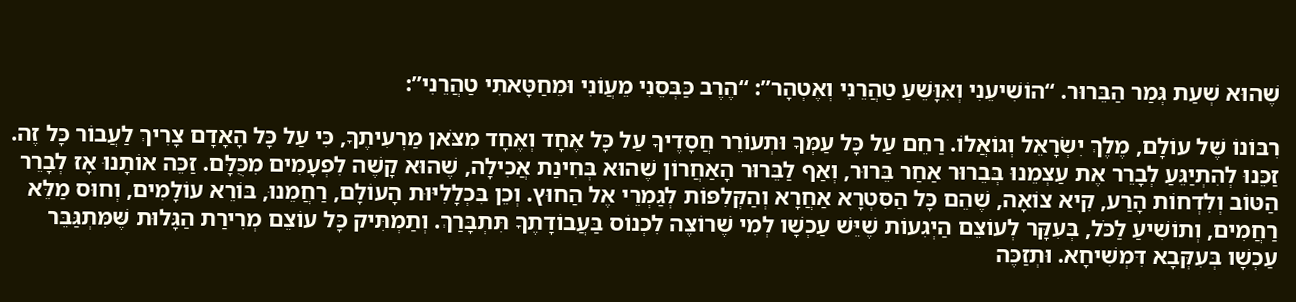שֶׁהוּא שְׁעַת גְּמַר הַבֵּרוּר. “הוֹשִׁיעֵנִי וְאִוָּשֵׁעַ טַהֲרֵנִי וְאֶטְהָר”: “הֶרֶב כַּבְּסֵנִי מֵעֲוֹנִי וּמֵחַטָּאתִי טַהֲרֵנִי”:

רִבּוֹנוֹ שֶׁל עוֹלָם, מֶלֶךְ יִשְׂרָאֵל וְגוֹאֲלוֹ. רַחֵם עַל כָּל עַמְּךָ וּתְעוֹרֵר חֲסָדֶיךָ עַל כָּל אֶחָד וְאֶחָד מִצֹּאן מַרְעִיתֶךָ, כִּי עַל כָּל הָאָדָם צָרִיךְ לַעֲבוֹר כָּל זֶה. זַכֵּנוּ לְהִתְיַגֵּעַ לְבָרֵר אֶת עַצְמֵנוּ בְּבֵרוּר אַחַר בֵּרוּר, וְאַף לַבֵּרוּר הָאַחֲרוֹן שֶׁהוּא בְּחִינַת אֲכִילָה, שֶׁהוּא קָשֶׁה לִפְעָמִים מִכֻּלָּם. זַכֵּה אוֹתָנוּ אָז לְבָרֵר הַטּוֹב וְלִדְחוֹת הָרַע, קִיא צוֹאָה, שֶׁהֵם כָּל הַסִּטְרָא אַחֲרָא וְהַקְּלִפּוֹת לְגַמְרֵי אֶל הַחוּץ. וְכֵן בִּכְלָלִיּוּת הָעוֹלָם, רַחֲמֵנוּ, בּוֹרֵא עוֹלָמִים, וְחוּס מַלֵּא רַחֲמִים, וְתוֹשִׁיעַ לַכֹּל, בְּעִקָּר לְעוֹצֵם הַיְגִעוֹת שֶׁיֵּשׁ עַכְשָׁו לְמִי שֶׁרוֹצֶה לִכְנוֹס בַּעֲבוֹדָתֶךָ תִּתְבָּרַךְ. וְתַמְתִּיק כָּל עוֹצֵם מְרִירַת הַגָּלוּת שֶּׁמִּתְגַּבֵּר עַכְשָׁו בְּעִקְּבָא דִּמְשִׁיחָא. וּתְזַכֶּה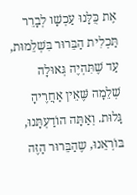אֶת כֻּלָּנוּ עַכְשָׁו לְבָרֵר תַּכְלִית הַבֵּרוּר בִּשְׁלֵמוּת, עַד שֶׁתִּהְיֶה גְּאוּלָה שְׁלֵמָה שֶּׁאֵין אַחֲרֶיהָ גָּלוּת. וְאַתָּה הוֹדַעְתָּנוּ, בּוֹרְאֵנוּ, שֶהַבֵּרוּר הַזֶּה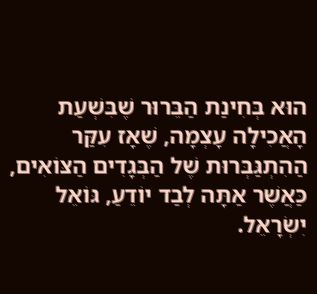הוּא בְּחִינַת הַבֵּרוּר שֶׁבִּשְׁעַת הָאֲכִילָה עָצְמָה, שֶׁאָז עִקַּר הַהִתְגַּבְּרוּת שֶׁל הַבְּגָדִים הַצּוֹאִים, כַּאֲשֶׁר אַתָּה לְבַד יוֹדֵעַ, גּוֹאֵל יִשְׂרָאֵל.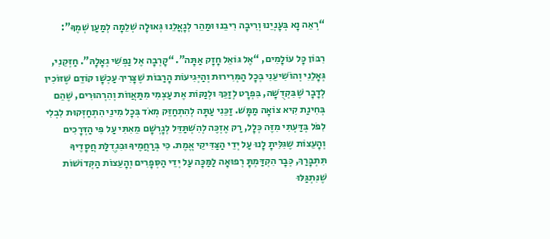“רְאֵה נָא בְּעָנְיֵנוּ וְרִיבָה רִיבֵנוּ וּמַהֵר לְגָאֳלֵנוּ גְּאוּלָה שְׁלֵמָה לְמַעַן שְׁמֶךָ”:

רִבּוֹן כָּל עוֹלָמִים, “אֶל גּוֹאֵל חָזָק אַתָּה”. “קָרְבָה אֶל נַפְשִׁי גְאָלָהּ”. חַזְּקֵנִי, גְּאָלֵנִי וְהוֹשִׁיעֵנִי בְּכָל הַמְּרִירוּת וְהַיְּגִיעוֹת הָרַבּוֹת שֶׁצָּרִיךְ עַכְשָׁו קוֹדֵם שֶׁזּוֹכִין לְדָבָר שֶׁבִּקְדֻשָּׁה, בִּפְרָט לְזַכֵּךְ וּלְנַקּוֹת אֶת עַצְמִי מִתַּאֲווֹת וְהִרְהוּרִים, שֶׁהֵם בְּחִינַת קִיא צוֹאָה מַמָּשׁ. זַכֵּנִי עַתָּה לְהִתְחַזֵּק מְאֹד בְּכָל מִינֵי הִתְחַזְּקוּת לִבְלִי לִפֹּל בְּדַּעְתִּי מִזֶּה כְּלָל, רַק אֶזְכֶּה לְהִשְׁתַּדֵּל לְגָרְשָׁם מֵאִתִּי עַל פִּי הַדְּרָכִים וְהָעֵצוֹת שֶגִּלִּיתָ לָנוּ עַל יְדֵי הַצַּדִּיקֵי אֱמֶת. כִּי בְּרַחֲמֶיךָ וּבִּגְדֻלַּת חֲסָדֶיךָ תִּתְבָּרַךְ, כְּבָר הִקְדַּמְתָּ רְפוּאָה לַמַּכָּה עַל יְדֵי הַסְּפָרִים וְהָעֵצוֹת הַקְּדוֹשׁוֹת שֶׁנִּתְגַּלּוּ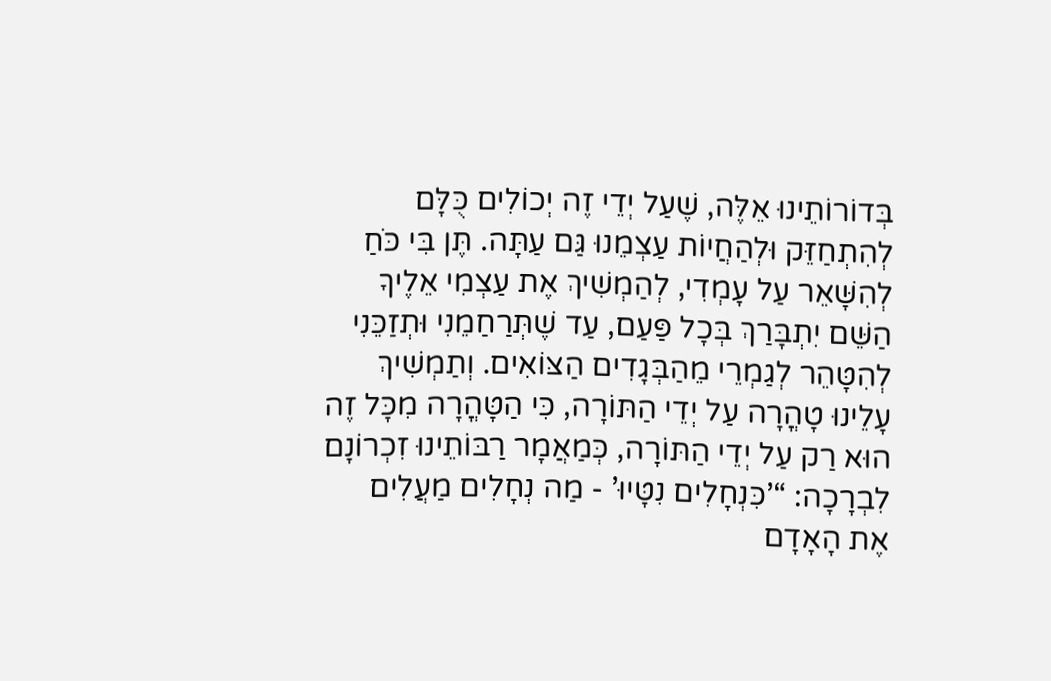בְּדוֹרוֹתֵינוּ אֵלֶּה, שֶׁעַל יְדֵי זֶה יְכוֹלִים כֻּלָּם לְהִתְחַזֵּק וּלְהַחֲיוֹת עַצְמֵנוּ גַּם עַתָּה. תֶּן בִּי כֹּחַ לְהִשָּׁאֵר עַל עָמְדִי, לְהַמְשִׁיךְ אֶת עַצְמִי אֵלֶיךָ הַשֵּׁם יִתְבָּרַךְ בְּכָל פַּעַם, עַד שֶׁתְּרַחַמֵנִי וּתְזַכֵּנִי לְהִטָּהֵר לְגַמְרֵי מֵהַבְּגָדִים הַצּוֹאִים. וְתַמְשִׁיךְ עָלֵינוּ טָהֳרָה עַל יְדֵי הַתּוֹרָה, כִּי הַטָּהֳרָה מִכָּל זֶה הוּא רַק עַל יְדֵי הַתּוֹרָה, כְּמַאֲמָר רַבּוֹתֵינוּ זִכְרוֹנָם לִבְרָכָה: “’כִּנְחָלִים נִטָּיוּ’ - מַה נְחָלִים מַעֲלִים אֶת הָאָדָם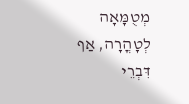מְטֻמָּאָה לְטָהֳרָה, אַף דִּבְרֵי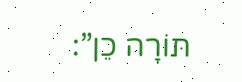תּוֹרָה כֵן”: